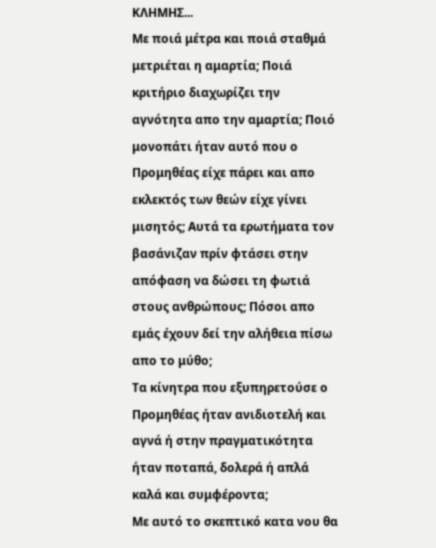ΚΛΗΜΗΣ...
Με ποιά μέτρα και ποιά σταθμά μετριέται η αμαρτία; Ποιά κριτήριο διαχωρίζει την αγνότητα απο την αμαρτία; Ποιό μονοπάτι ήταν αυτό που ο Προμηθέας είχε πάρει και απο εκλεκτός των θεών είχε γίνει μισητός; Αυτά τα ερωτήματα τον βασάνιζαν πρίν φτάσει στην απόφαση να δώσει τη φωτιά στους ανθρώπους; Πόσοι απο εμάς έχουν δεί την αλήθεια πίσω απο το μύθο;
Τα κίνητρα που εξυπηρετούσε ο Προμηθέας ήταν ανιδιοτελή και αγνά ή στην πραγματικότητα ήταν ποταπά, δολερά ή απλά καλά και συμφέροντα;
Με αυτό το σκεπτικό κατα νου θα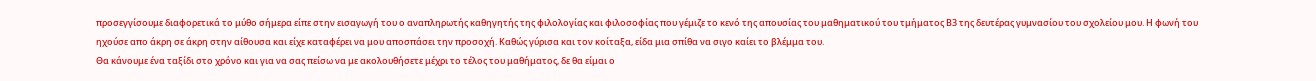προσεγγίσουμε διαφορετικά το μύθο σήμερα είπε στην εισαγωγή του ο αναπληρωτής καθηγητής της φιλολογίας και φιλοσοφίας που γέμιζε το κενό της απουσίας του μαθηματικού του τμήματος Β3 της δευτέρας γυμνασίου του σχολείου μου. Η φωνή του ηχούσε απο άκρη σε άκρη στην αίθουσα και είχε καταφέρει να μου αποσπάσει την προσοχή. Καθώς γύρισα και τον κοίταξα, είδα μια σπίθα να σιγο καίει το βλέμμα του.
Θα κάνουμε ένα ταξίδι στο χρόνο και για να σας πείσω να με ακολουθήσετε μέχρι το τέλος του μαθήματος, δε θα είμαι ο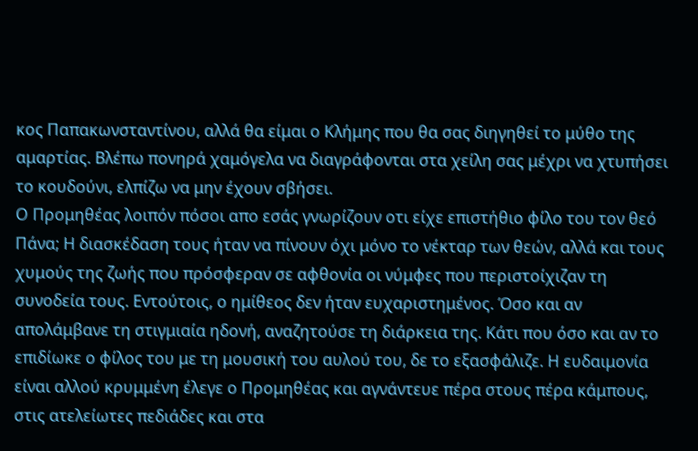κος Παπακωνσταντίνου, αλλά θα είμαι ο Κλήμης που θα σας διηγηθεί το μύθο της αμαρτίας. Βλέπω πονηρά χαμόγελα να διαγράφονται στα χείλη σας μέχρι να χτυπήσει το κουδούνι, ελπίζω να μην έχουν σβήσει.
Ο Προμηθέας λοιπόν πόσοι απο εσάς γνωρίζουν οτι είχε επιστήθιο φίλο του τον θεό Πάνα; Η διασκέδαση τους ήταν να πίνουν όχι μόνο το νέκταρ των θεών, αλλά και τους χυμούς της ζωής που πρόσφεραν σε αφθονία οι νύμφες που περιστοίχιζαν τη συνοδεία τους. Εντούτοις, ο ημίθεος δεν ήταν ευχαριστημένος. Όσο και αν απολάμβανε τη στιγμιαία ηδονή, αναζητούσε τη διάρκεια της. Κάτι που όσο και αν το επιδίωκε ο φίλος του με τη μουσική του αυλού του, δε το εξασφάλιζε. Η ευδαιμονία είναι αλλού κρυμμένη έλεγε ο Προμηθέας και αγνάντευε πέρα στους πέρα κάμπους, στις ατελείωτες πεδιάδες και στα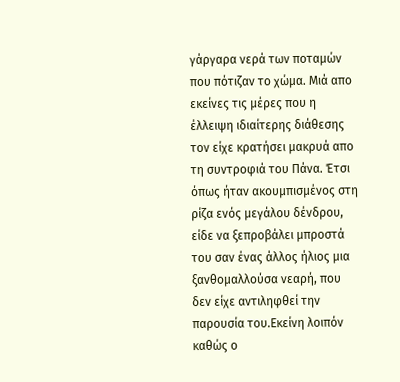γάργαρα νερά των ποταμών που πότιζαν το χώμα. Μιά απο εκείνες τις μέρες που η έλλειψη ιδιαίτερης διάθεσης τον είχε κρατήσει μακρυά απο τη συντροφιά του Πάνα. Έτσι όπως ήταν ακουμπισμένος στη ρίζα ενός μεγάλου δένδρου, είδε να ξεπροβάλει μπροστά του σαν ένας άλλος ήλιος μια ξανθομαλλούσα νεαρή, που δεν είχε αντιληφθεί την παρουσία του.Εκείνη λοιπόν καθώς ο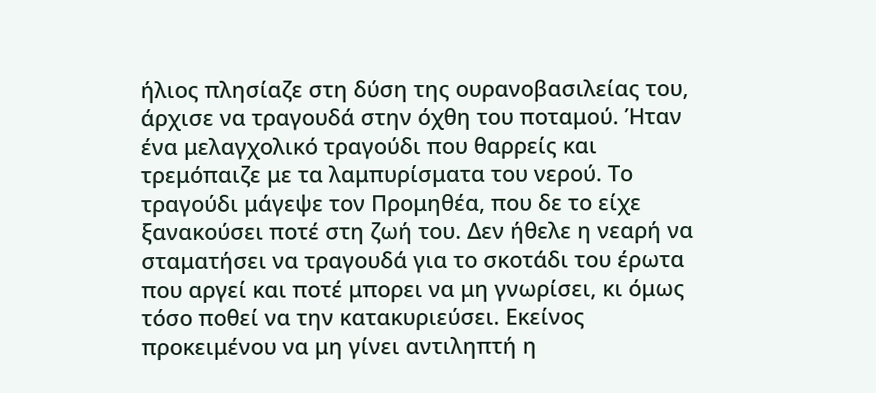ήλιος πλησίαζε στη δύση της ουρανοβασιλείας του, άρχισε να τραγουδά στην όχθη του ποταμού. Ήταν ένα μελαγχολικό τραγούδι που θαρρείς και τρεμόπαιζε με τα λαμπυρίσματα του νερού. Το τραγούδι μάγεψε τον Προμηθέα, που δε το είχε ξανακούσει ποτέ στη ζωή του. Δεν ήθελε η νεαρή να σταματήσει να τραγουδά για το σκοτάδι του έρωτα που αργεί και ποτέ μπορει να μη γνωρίσει, κι όμως τόσο ποθεί να την κατακυριεύσει. Εκείνος προκειμένου να μη γίνει αντιληπτή η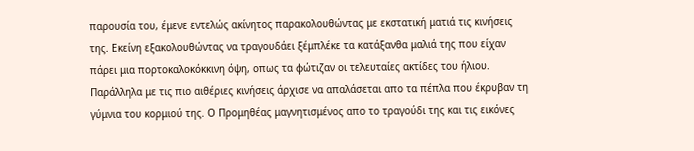παρουσία του, έμενε εντελώς ακίνητος παρακολουθώντας με εκστατική ματιά τις κινήσεις της. Εκείνη εξακολουθώντας να τραγουδάει ξέμπλέκε τα κατάξανθα μαλιά της που είχαν πάρει μια πορτοκαλοκόκκινη όψη, οπως τα φώτιζαν οι τελευταίες ακτίδες του ήλιου. Παράλληλα με τις πιο αιθέριες κινήσεις άρχισε να απαλάσεται απο τα πέπλα που έκρυβαν τη γύμνια του κορμιού της. Ο Προμηθέας μαγνητισμένος απο το τραγούδι της και τις εικόνες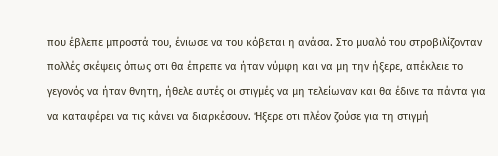που έβλεπε μπροστά του, ένιωσε να του κόβεται η ανάσα. Στο μυαλό του στροβιλίζονταν πολλές σκέψεις όπως οτι θα έπρεπε να ήταν νύμφη και να μη την ήξερε, απέκλειε το γεγονός να ήταν θνητη, ήθελε αυτές οι στιγμές να μη τελείωναν και θα έδινε τα πάντα για να καταφέρει να τις κάνει να διαρκέσουν. Ήξερε οτι πλέον ζούσε για τη στιγμή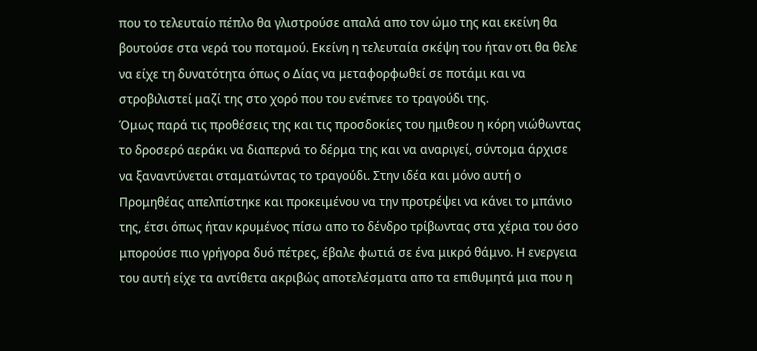που το τελευταίο πέπλο θα γλιστρούσε απαλά απο τον ώμο της και εκείνη θα βουτούσε στα νερά του ποταμού. Εκείνη η τελευταία σκέψη του ήταν οτι θα θελε να είχε τη δυνατότητα όπως ο Δίας να μεταφορφωθεί σε ποτάμι και να στροβιλιστεί μαζί της στο χορό που του ενέπνεε το τραγούδι της.
Όμως παρά τις προθέσεις της και τις προσδοκίες του ημιθεου η κόρη νιώθωντας το δροσερό αεράκι να διαπερνά το δέρμα της και να αναριγεί, σύντομα άρχισε να ξαναντύνεται σταματώντας το τραγούδι. Στην ιδέα και μόνο αυτή ο Προμηθέας απελπίστηκε και προκειμένου να την προτρέψει να κάνει το μπάνιο της, έτσι όπως ήταν κρυμένος πίσω απο το δένδρο τρίβωντας στα χέρια του όσο μπορούσε πιο γρήγορα δυό πέτρες, έβαλε φωτιά σε ένα μικρό θάμνο. Η ενεργεια του αυτή είχε τα αντίθετα ακριβώς αποτελέσματα απο τα επιθυμητά μια που η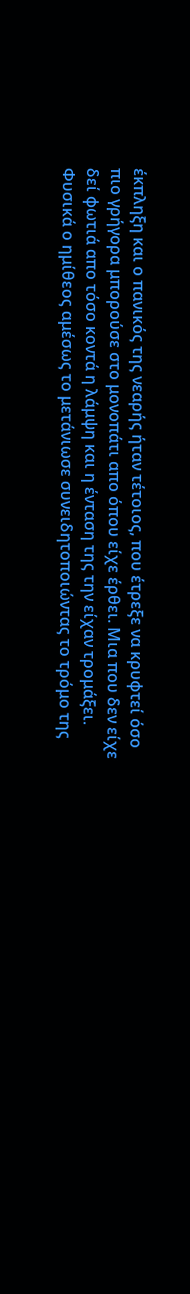έκπληξη και ο πανικός της νεαρής ήταν τέτοιος, που έτρεξε να κρυφτεί όσο πιο γρήγορα μπορούσε στο μονοπάτι απο όπου είχε έρθει. Μια που δεν είχε δεί φωτιά απο τόσο κοντά η λάμψη και η ένταση της την είχαν τρομάξει. Φυσικά ο ημίθεος αμέσως το μετάνιωσε συνειδητοποιώντας το τρόμο της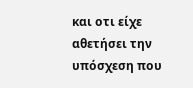και οτι είχε αθετήσει την υπόσχεση που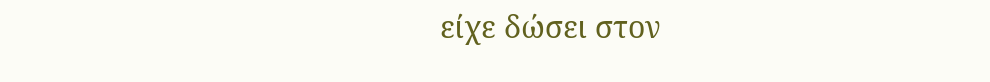είχε δώσει στον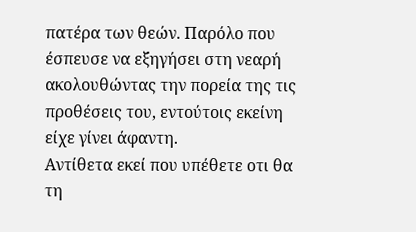πατέρα των θεών. Παρόλο που έσπευσε να εξηγήσει στη νεαρή ακολουθώντας την πορεία της τις προθέσεις του, εντούτοις εκείνη είχε γίνει άφαντη.
Αντίθετα εκεί που υπέθετε οτι θα τη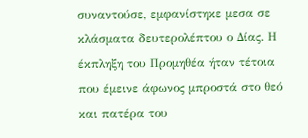συναντούσε, εμφανίστηκε μεσα σε κλάσματα δευτερολέπτου ο Δίας. Η έκπληξη του Προμηθέα ήταν τέτοια που έμεινε άφωνος μπροστά στο θεό και πατέρα του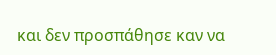και δεν προσπάθησε καν να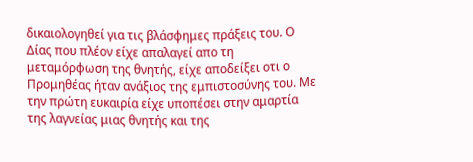δικαιολογηθεί για τις βλάσφημες πράξεις του. Ο Δίας που πλέον είχε απαλαγεί απο τη μεταμόρφωση της θνητής, είχε αποδείξει οτι ο Προμηθέας ήταν ανάξιος της εμπιστοσύνης του. Με την πρώτη ευκαιρία είχε υποπέσει στην αμαρτία της λαγνείας μιας θνητής και της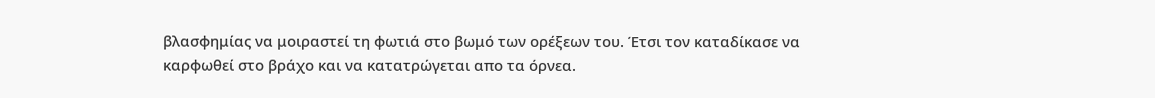βλασφημίας να μοιραστεί τη φωτιά στο βωμό των ορέξεων του. Έτσι τον καταδίκασε να καρφωθεί στο βράχο και να κατατρώγεται απο τα όρνεα.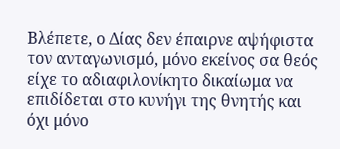Βλέπετε, ο Δίας δεν έπαιρνε αψήφιστα τον ανταγωνισμό, μόνο εκείνος σα θεός είχε το αδιαφιλονίκητο δικαίωμα να επιδίδεται στο κυνήγι της θνητής και όχι μόνο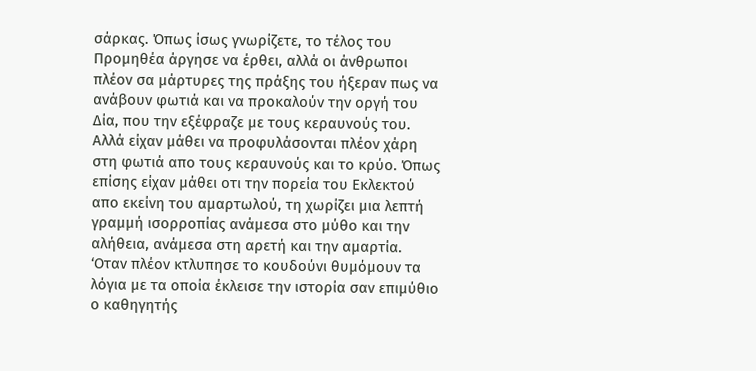σάρκας. Όπως ίσως γνωρίζετε, το τέλος του Προμηθέα άργησε να έρθει, αλλά οι άνθρωποι πλέον σα μάρτυρες της πράξης του ήξεραν πως να ανάβουν φωτιά και να προκαλούν την οργή του Δία, που την εξέφραζε με τους κεραυνούς του. Αλλά είχαν μάθει να προφυλάσονται πλέον χάρη στη φωτιά απο τους κεραυνούς και το κρύο. Όπως επίσης είχαν μάθει οτι την πορεία του Εκλεκτού απο εκείνη του αμαρτωλού, τη χωρίζει μια λεπτή γραμμή ισορροπίας ανάμεσα στο μύθο και την αλήθεια, ανάμεσα στη αρετή και την αμαρτία.
‘Οταν πλέον κτλυπησε το κουδούνι θυμόμουν τα λόγια με τα οποία έκλεισε την ιστορία σαν επιμύθιο ο καθηγητής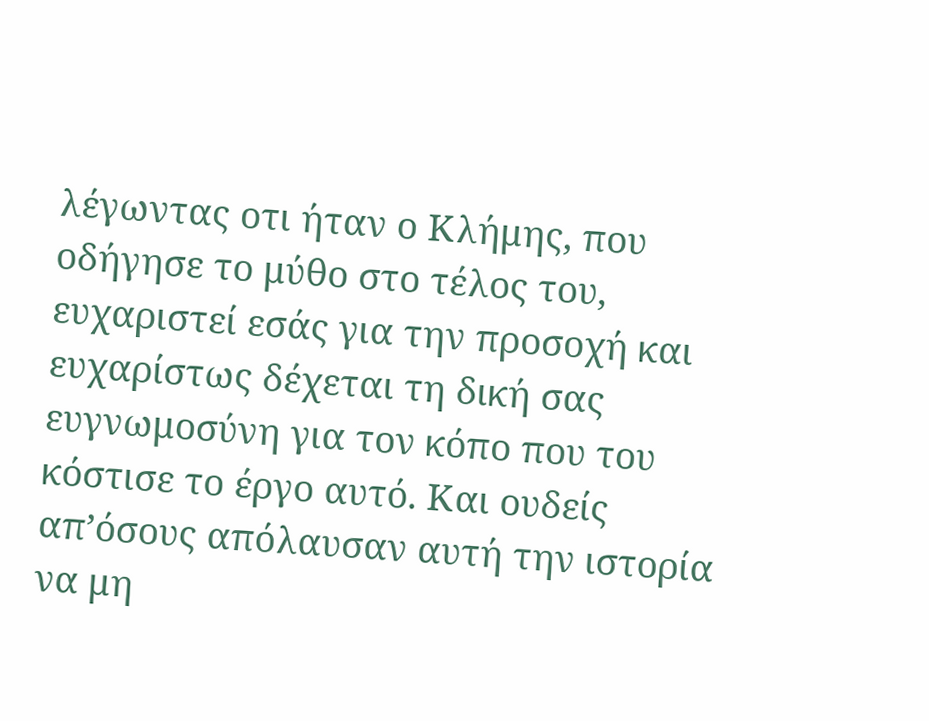λέγωντας οτι ήταν ο Κλήμης, που οδήγησε το μύθο στο τέλος του, ευχαριστεί εσάς για την προσοχή και ευχαρίστως δέχεται τη δική σας ευγνωμοσύνη για τον κόπο που του κόστισε το έργο αυτό. Και ουδείς απ’όσους απόλαυσαν αυτή την ιστορία να μη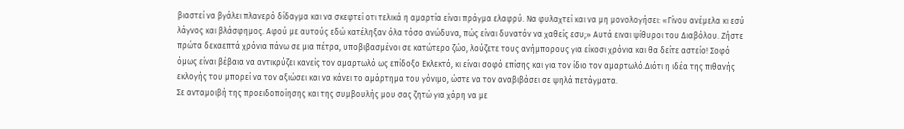βιαστεί να βγάλει πλανερό δίδαγμα και να σκεφτεί οτι τελικά η αμαρτία είναι πράγμα ελαφρύ. Να φυλαχτεί και να μη μονολογήσει: «Γίνου ανέμελα κι εσύ λάγνος και βλάσφημος. Αφού με αυτούς εδώ κατέληξαν όλα τόσο ανώδυνα, πώς είναι δυνατόν να χαθείς εσυ;» Αυτά ειναι ψίθυροι του Διαβόλου. Ζήστε πρώτα δεκαεπτά χρόνια πάνω σε μια πέτρα, υποβιβασμένοι σε κατώτερο ζώο, λούζετε τους ανήμπορους για είκοσι χρόνια και θα δείτε αστείο! Σοφό όμως είναι βέβαια να αντικρύζει κανείς τον αμαρτωλό ως επίδοξο Εκλεκτό, κι είναι σοφό επίσης και για τον ίδιο τον αμαρτωλό.Διότι η ιδέα της πιθανής εκλογής του μπορεί να τον αξιώσει και να κάνει το αμάρτημα του γόνιμο, ώστε να τον αναβιβάσει σε ψηλά πετάγματα.
Σε ανταμοιβή της προειδοποίησης και της συμβουλής μου σας ζητώ για χάρη να με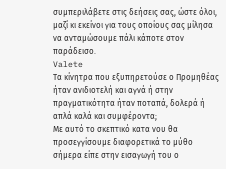συμπεριλάβετε στις δεήσεις σας, ώστε όλοι, μαζί κι εκείνοι για τους οποίους σας μίλησα να ανταμώσουμε πάλι κάποτε στον παράδεισο.
Valete
Τα κίνητρα που εξυπηρετούσε ο Προμηθέας ήταν ανιδιοτελή και αγνά ή στην πραγματικότητα ήταν ποταπά, δολερά ή απλά καλά και συμφέροντα;
Με αυτό το σκεπτικό κατα νου θα προσεγγίσουμε διαφορετικά το μύθο σήμερα είπε στην εισαγωγή του ο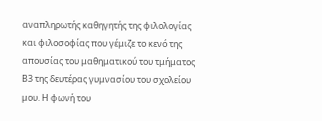αναπληρωτής καθηγητής της φιλολογίας και φιλοσοφίας που γέμιζε το κενό της απουσίας του μαθηματικού του τμήματος Β3 της δευτέρας γυμνασίου του σχολείου μου. Η φωνή του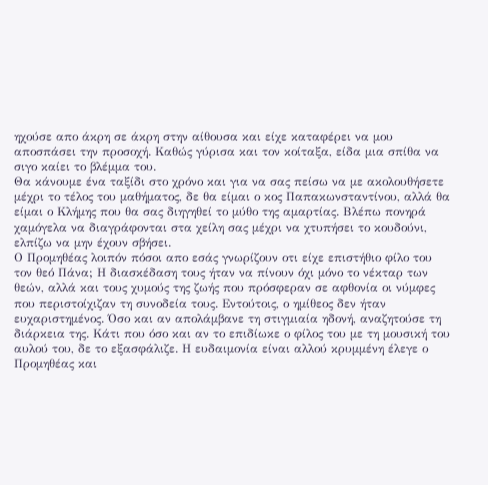ηχούσε απο άκρη σε άκρη στην αίθουσα και είχε καταφέρει να μου αποσπάσει την προσοχή. Καθώς γύρισα και τον κοίταξα, είδα μια σπίθα να σιγο καίει το βλέμμα του.
Θα κάνουμε ένα ταξίδι στο χρόνο και για να σας πείσω να με ακολουθήσετε μέχρι το τέλος του μαθήματος, δε θα είμαι ο κος Παπακωνσταντίνου, αλλά θα είμαι ο Κλήμης που θα σας διηγηθεί το μύθο της αμαρτίας. Βλέπω πονηρά χαμόγελα να διαγράφονται στα χείλη σας μέχρι να χτυπήσει το κουδούνι, ελπίζω να μην έχουν σβήσει.
Ο Προμηθέας λοιπόν πόσοι απο εσάς γνωρίζουν οτι είχε επιστήθιο φίλο του τον θεό Πάνα; Η διασκέδαση τους ήταν να πίνουν όχι μόνο το νέκταρ των θεών, αλλά και τους χυμούς της ζωής που πρόσφεραν σε αφθονία οι νύμφες που περιστοίχιζαν τη συνοδεία τους. Εντούτοις, ο ημίθεος δεν ήταν ευχαριστημένος. Όσο και αν απολάμβανε τη στιγμιαία ηδονή, αναζητούσε τη διάρκεια της. Κάτι που όσο και αν το επιδίωκε ο φίλος του με τη μουσική του αυλού του, δε το εξασφάλιζε. Η ευδαιμονία είναι αλλού κρυμμένη έλεγε ο Προμηθέας και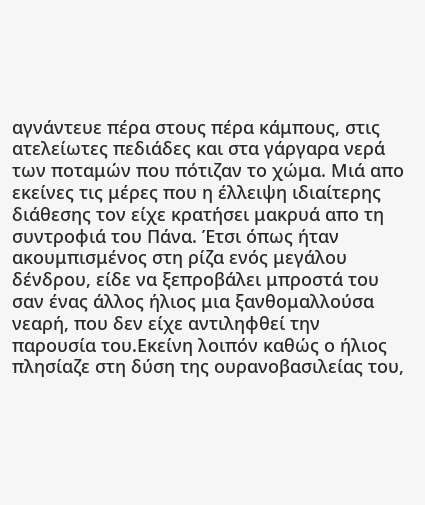αγνάντευε πέρα στους πέρα κάμπους, στις ατελείωτες πεδιάδες και στα γάργαρα νερά των ποταμών που πότιζαν το χώμα. Μιά απο εκείνες τις μέρες που η έλλειψη ιδιαίτερης διάθεσης τον είχε κρατήσει μακρυά απο τη συντροφιά του Πάνα. Έτσι όπως ήταν ακουμπισμένος στη ρίζα ενός μεγάλου δένδρου, είδε να ξεπροβάλει μπροστά του σαν ένας άλλος ήλιος μια ξανθομαλλούσα νεαρή, που δεν είχε αντιληφθεί την παρουσία του.Εκείνη λοιπόν καθώς ο ήλιος πλησίαζε στη δύση της ουρανοβασιλείας του,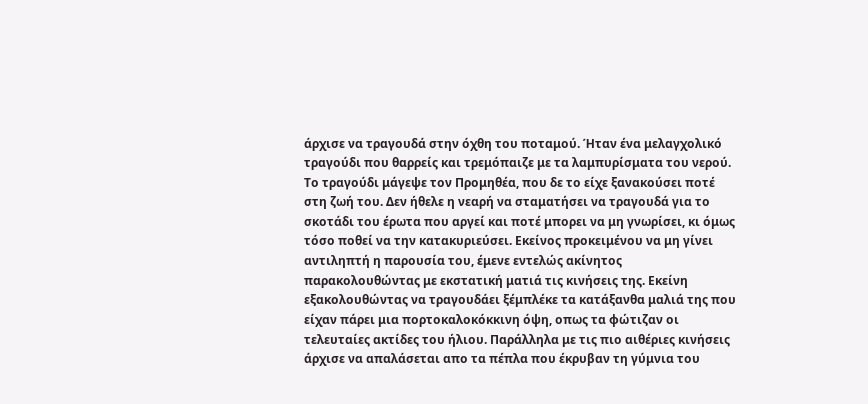άρχισε να τραγουδά στην όχθη του ποταμού. Ήταν ένα μελαγχολικό τραγούδι που θαρρείς και τρεμόπαιζε με τα λαμπυρίσματα του νερού. Το τραγούδι μάγεψε τον Προμηθέα, που δε το είχε ξανακούσει ποτέ στη ζωή του. Δεν ήθελε η νεαρή να σταματήσει να τραγουδά για το σκοτάδι του έρωτα που αργεί και ποτέ μπορει να μη γνωρίσει, κι όμως τόσο ποθεί να την κατακυριεύσει. Εκείνος προκειμένου να μη γίνει αντιληπτή η παρουσία του, έμενε εντελώς ακίνητος παρακολουθώντας με εκστατική ματιά τις κινήσεις της. Εκείνη εξακολουθώντας να τραγουδάει ξέμπλέκε τα κατάξανθα μαλιά της που είχαν πάρει μια πορτοκαλοκόκκινη όψη, οπως τα φώτιζαν οι τελευταίες ακτίδες του ήλιου. Παράλληλα με τις πιο αιθέριες κινήσεις άρχισε να απαλάσεται απο τα πέπλα που έκρυβαν τη γύμνια του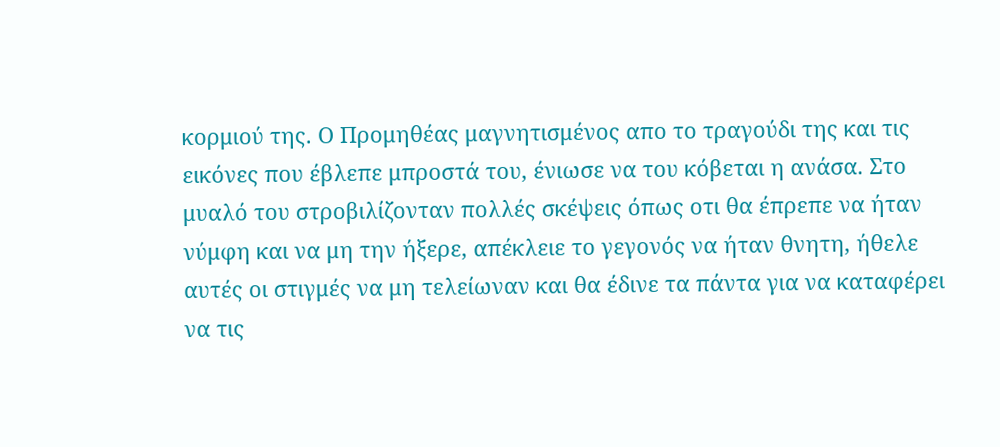κορμιού της. Ο Προμηθέας μαγνητισμένος απο το τραγούδι της και τις εικόνες που έβλεπε μπροστά του, ένιωσε να του κόβεται η ανάσα. Στο μυαλό του στροβιλίζονταν πολλές σκέψεις όπως οτι θα έπρεπε να ήταν νύμφη και να μη την ήξερε, απέκλειε το γεγονός να ήταν θνητη, ήθελε αυτές οι στιγμές να μη τελείωναν και θα έδινε τα πάντα για να καταφέρει να τις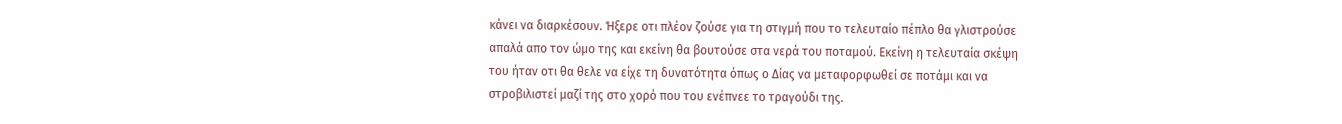κάνει να διαρκέσουν. Ήξερε οτι πλέον ζούσε για τη στιγμή που το τελευταίο πέπλο θα γλιστρούσε απαλά απο τον ώμο της και εκείνη θα βουτούσε στα νερά του ποταμού. Εκείνη η τελευταία σκέψη του ήταν οτι θα θελε να είχε τη δυνατότητα όπως ο Δίας να μεταφορφωθεί σε ποτάμι και να στροβιλιστεί μαζί της στο χορό που του ενέπνεε το τραγούδι της.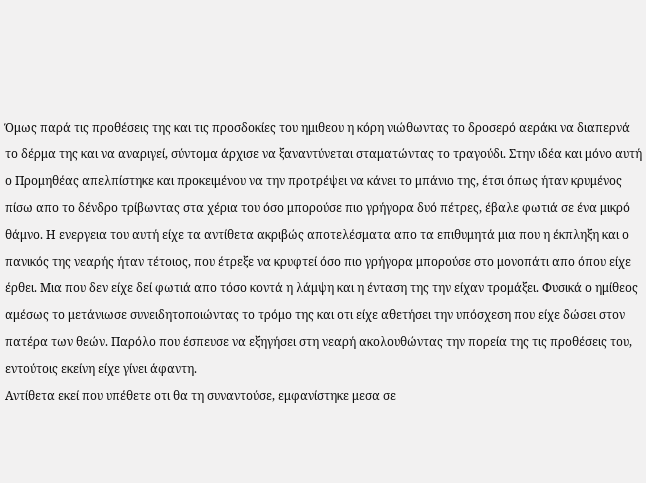Όμως παρά τις προθέσεις της και τις προσδοκίες του ημιθεου η κόρη νιώθωντας το δροσερό αεράκι να διαπερνά το δέρμα της και να αναριγεί, σύντομα άρχισε να ξαναντύνεται σταματώντας το τραγούδι. Στην ιδέα και μόνο αυτή ο Προμηθέας απελπίστηκε και προκειμένου να την προτρέψει να κάνει το μπάνιο της, έτσι όπως ήταν κρυμένος πίσω απο το δένδρο τρίβωντας στα χέρια του όσο μπορούσε πιο γρήγορα δυό πέτρες, έβαλε φωτιά σε ένα μικρό θάμνο. Η ενεργεια του αυτή είχε τα αντίθετα ακριβώς αποτελέσματα απο τα επιθυμητά μια που η έκπληξη και ο πανικός της νεαρής ήταν τέτοιος, που έτρεξε να κρυφτεί όσο πιο γρήγορα μπορούσε στο μονοπάτι απο όπου είχε έρθει. Μια που δεν είχε δεί φωτιά απο τόσο κοντά η λάμψη και η ένταση της την είχαν τρομάξει. Φυσικά ο ημίθεος αμέσως το μετάνιωσε συνειδητοποιώντας το τρόμο της και οτι είχε αθετήσει την υπόσχεση που είχε δώσει στον πατέρα των θεών. Παρόλο που έσπευσε να εξηγήσει στη νεαρή ακολουθώντας την πορεία της τις προθέσεις του, εντούτοις εκείνη είχε γίνει άφαντη.
Αντίθετα εκεί που υπέθετε οτι θα τη συναντούσε, εμφανίστηκε μεσα σε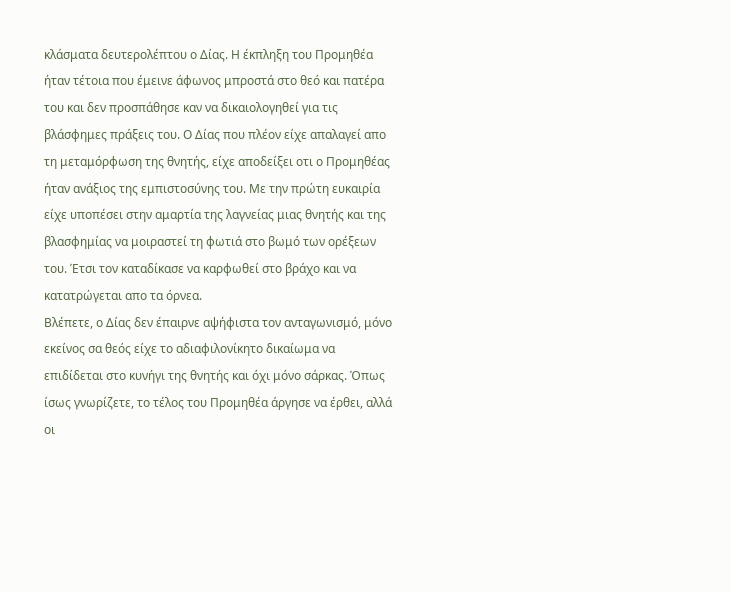κλάσματα δευτερολέπτου ο Δίας. Η έκπληξη του Προμηθέα ήταν τέτοια που έμεινε άφωνος μπροστά στο θεό και πατέρα του και δεν προσπάθησε καν να δικαιολογηθεί για τις βλάσφημες πράξεις του. Ο Δίας που πλέον είχε απαλαγεί απο τη μεταμόρφωση της θνητής, είχε αποδείξει οτι ο Προμηθέας ήταν ανάξιος της εμπιστοσύνης του. Με την πρώτη ευκαιρία είχε υποπέσει στην αμαρτία της λαγνείας μιας θνητής και της βλασφημίας να μοιραστεί τη φωτιά στο βωμό των ορέξεων του. Έτσι τον καταδίκασε να καρφωθεί στο βράχο και να κατατρώγεται απο τα όρνεα.
Βλέπετε, ο Δίας δεν έπαιρνε αψήφιστα τον ανταγωνισμό, μόνο εκείνος σα θεός είχε το αδιαφιλονίκητο δικαίωμα να επιδίδεται στο κυνήγι της θνητής και όχι μόνο σάρκας. Όπως ίσως γνωρίζετε, το τέλος του Προμηθέα άργησε να έρθει, αλλά οι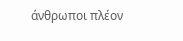άνθρωποι πλέον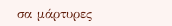σα μάρτυρες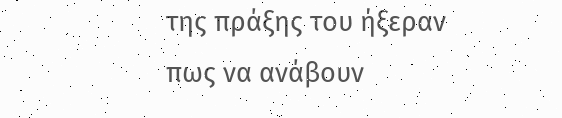της πράξης του ήξεραν πως να ανάβουν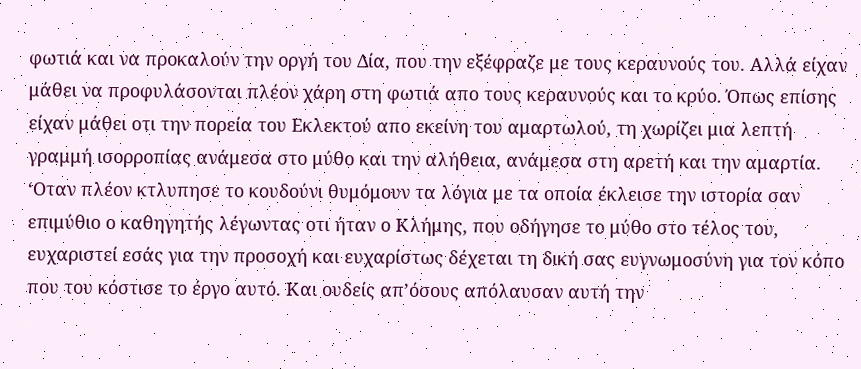φωτιά και να προκαλούν την οργή του Δία, που την εξέφραζε με τους κεραυνούς του. Αλλά είχαν μάθει να προφυλάσονται πλέον χάρη στη φωτιά απο τους κεραυνούς και το κρύο. Όπως επίσης είχαν μάθει οτι την πορεία του Εκλεκτού απο εκείνη του αμαρτωλού, τη χωρίζει μια λεπτή γραμμή ισορροπίας ανάμεσα στο μύθο και την αλήθεια, ανάμεσα στη αρετή και την αμαρτία.
‘Οταν πλέον κτλυπησε το κουδούνι θυμόμουν τα λόγια με τα οποία έκλεισε την ιστορία σαν επιμύθιο ο καθηγητής λέγωντας οτι ήταν ο Κλήμης, που οδήγησε το μύθο στο τέλος του, ευχαριστεί εσάς για την προσοχή και ευχαρίστως δέχεται τη δική σας ευγνωμοσύνη για τον κόπο που του κόστισε το έργο αυτό. Και ουδείς απ’όσους απόλαυσαν αυτή την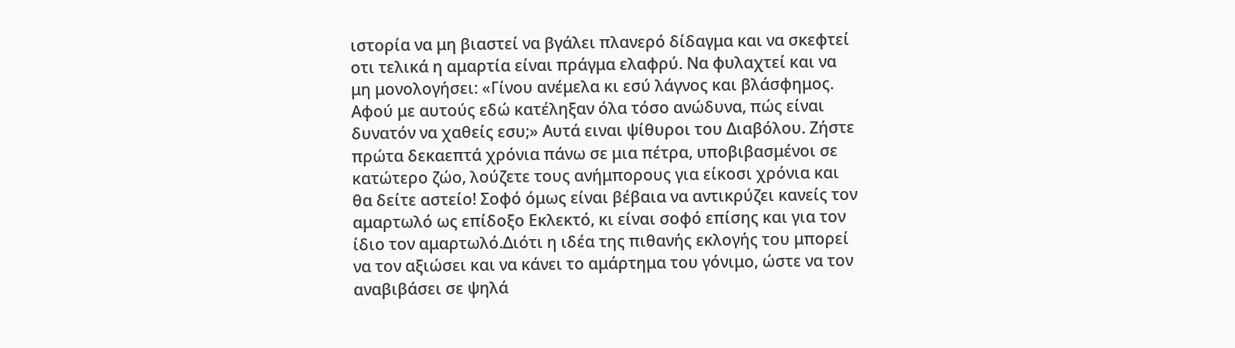ιστορία να μη βιαστεί να βγάλει πλανερό δίδαγμα και να σκεφτεί οτι τελικά η αμαρτία είναι πράγμα ελαφρύ. Να φυλαχτεί και να μη μονολογήσει: «Γίνου ανέμελα κι εσύ λάγνος και βλάσφημος. Αφού με αυτούς εδώ κατέληξαν όλα τόσο ανώδυνα, πώς είναι δυνατόν να χαθείς εσυ;» Αυτά ειναι ψίθυροι του Διαβόλου. Ζήστε πρώτα δεκαεπτά χρόνια πάνω σε μια πέτρα, υποβιβασμένοι σε κατώτερο ζώο, λούζετε τους ανήμπορους για είκοσι χρόνια και θα δείτε αστείο! Σοφό όμως είναι βέβαια να αντικρύζει κανείς τον αμαρτωλό ως επίδοξο Εκλεκτό, κι είναι σοφό επίσης και για τον ίδιο τον αμαρτωλό.Διότι η ιδέα της πιθανής εκλογής του μπορεί να τον αξιώσει και να κάνει το αμάρτημα του γόνιμο, ώστε να τον αναβιβάσει σε ψηλά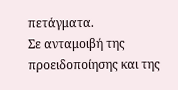πετάγματα.
Σε ανταμοιβή της προειδοποίησης και της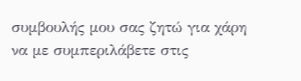συμβουλής μου σας ζητώ για χάρη να με συμπεριλάβετε στις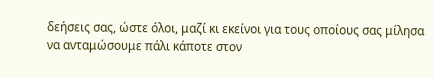δεήσεις σας, ώστε όλοι, μαζί κι εκείνοι για τους οποίους σας μίλησα να ανταμώσουμε πάλι κάποτε στον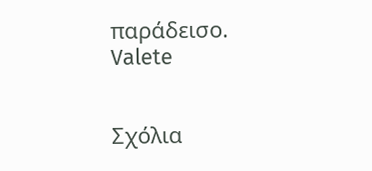παράδεισο.
Valete


Σχόλια